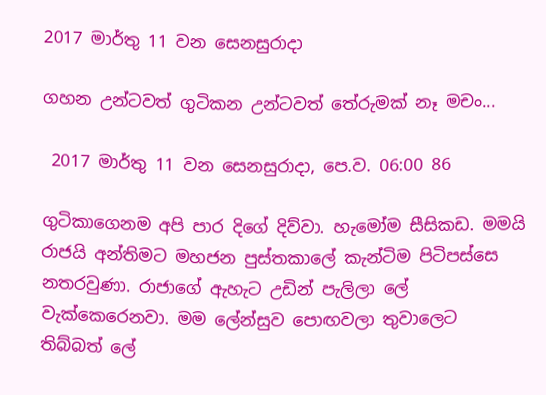2017 මාර්තු 11 වන සෙනසුරාදා

ගහන උන්ටවත් ගුටිකන උන්ටවත් තේරුමක් නෑ මචං...

 2017 මාර්තු 11 වන සෙනසුරාදා, පෙ.ව. 06:00 86

ගුටිකාගෙනම අපි පාර දිගේ දිව්වා. හැමෝම සීසිකඩ. මමයි රාජයි අන්තිමට මහජන පුස්තකාලේ කැන්ටිම පිටිපස්සෙ නතරවුණා. රාජාගේ ඇහැට උඩින් පැලිලා ලේ වැක්කෙරෙනවා. මම ලේන්සුව පොඟවලා තුවාලෙට තිබ්බත් ලේ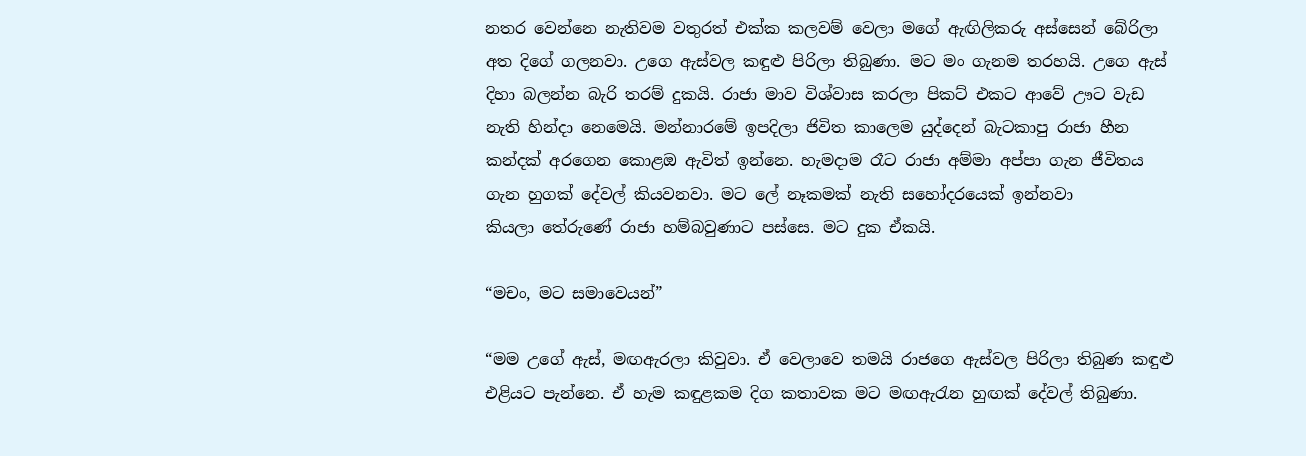නතර වෙන්නෙ නැතිවම වතුරත් එක්ක කලවම් වෙලා මගේ ඇඟිලිකරු අස්සෙන් ‍බේරිලා අත දිගේ ගලනවා. උගෙ ඇස්වල කඳුළු පිරිලා තිබුණා. මට මං ගැනම තරහයි. උගෙ ඇස් දිහා බලන්න බැරි තරම් දුකයි. රාජා මාව විශ්වාස කරලා පිකට් එකට ආවේ ඌට වැඩ නැති හින්දා නෙමෙයි. මන්නාරමේ ඉපදිලා ජිවිත කාලෙම යුද්දෙන් බැටකාපු රාජා හීන කන්දක් අරගෙන කොළඔ ඇවිත් ඉන්නෙ. හැමදාම රෑට රාජා අම්මා අප්පා ගැන ජීවිතය ගැන හුගක් දේවල් කියවනවා. මට ලේ නෑකමක් නැති සහෝදරයෙක් ඉන්නවා කියලා ‍තේරුණේ රාජා හම්බවුණාට පස්සෙ. මට දුක ඒකයි.

“මචං, මට සමාවෙයන්”

“මම උගේ ඇස්, මඟඇරලා කිවුවා. ඒ වෙලාවෙ තමයි රාජගෙ ඇස්වල පිරිලා තිබුණ කඳුළු එළියට පැන්නෙ. ඒ හැම කඳුළකම දිග කතාවක මට මඟඇරැන හුඟක් දේවල් තිබුණා.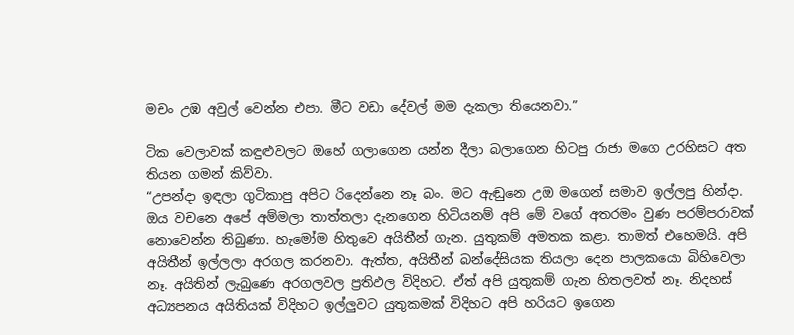මචං උඹ අවුල් වෙන්න එපා. මීට වඩා දේවල් මම දැකලා තියෙනවා.”

ටික වෙලාවක් කඳුළුවලට ඔහේ ගලාගෙන යන්න දීලා බලාගෙන හිටපු රාජා මගෙ උරහිසට අත තියන ගමන් කිව්වා.
“උපන්දා ඉඳලා ගුටිකාපු අපිට රිදෙන්නෙ නෑ බං. මට ඇඬුනෙ උඔ මගෙන් සමාව ඉල්ලපු හින්දා. ඔය වචනෙ අපේ අම්මලා තාත්තලා දැනගෙන හිටියනම් අපි මේ වගේ අතරමං වුණ පරම්පරාවක් නොවෙන්න තිබුණා. හැමෝම හිතුවෙ අයිතීන් ගැන. යුතුකම් අමතක කළා. තාමත් එහෙමයි. අපි අයිතීන් ඉල්ලලා අරගල කරනවා. ඇත්ත, අයිතීන් බන්දේසියක තියලා දෙන පාලකයො බිහිවෙලා නෑ. අයිතින් ලැබුණෙ අරගලවල ප්‍රතිඵල විදිහට. ඒත් අපි යුතුකම් ගැන හිතලවත් නෑ. නිදහස් අධ්‍යපනය අයිතියක් විදිහට ඉල්ලුවට යුතුකමක් විදිහට අපි හරියට ඉගෙන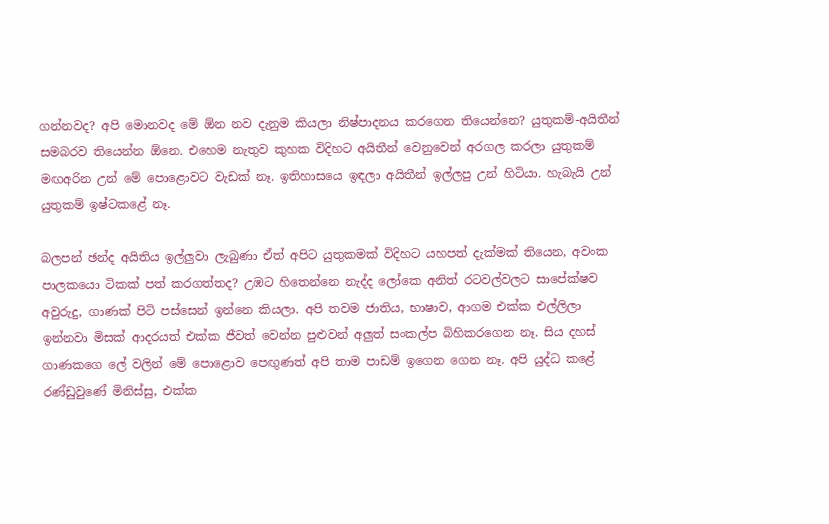ගන්නවද? අපි මොනවද මේ ඕන නව දැනුම කියලා නිෂ්පාදනය කරගෙන තියෙන්නෙ? යුතුකම්-අයිතීන් සමබරව තියෙන්න ඕනෙ. එහෙම නැතුව කුහක විදිහට අයිතීන් වෙනුවෙන් අරගල කරලා යුතුකම් මඟඅරින උන් මේ පොළොවට වැඩක් නෑ. ඉතිහාසයෙ ඉඳලා අයිතීන් ඉල්ලපු උන් හිටියා. හැබැයි උන් යුතුකම් ඉෂ්ටකළේ නෑ.

බලපන් ඡන්ද අයිතිය ඉල්ලුවා ලැබුණා ඒත් අපිට යුතුකමක් විදිහට යහපත් දැක්මක් තියෙන, අවංක පාලකයො ටිකක් පත් කරගත්තද? උඹට හිතෙන්නෙ නැද්ද ලෝකෙ අනිත් රටවල්වලට සාපේක්ෂව අවුරුදු, ගාණක් පිටි පස්සෙන් ඉන්නෙ කියලා. අපි තවම ජාතිය, භාෂාව, ආගම එක්ක එල්ලිලා ඉන්නවා මිසක් ආදරයත් එක්ක ජීවත් වෙන්න පුළුවන් අලුත් සංකල්ප බිහිකරගෙන නෑ. සිය දහස් ගාණකගෙ ලේ වලින් මේ පොළොව පෙඟුණත් අපි තාම පාඩම් ඉගෙන ගෙන නෑ. අපි යුද්ධ කළේ රණ්ඩුවුණේ මිනිස්සු, එක්ක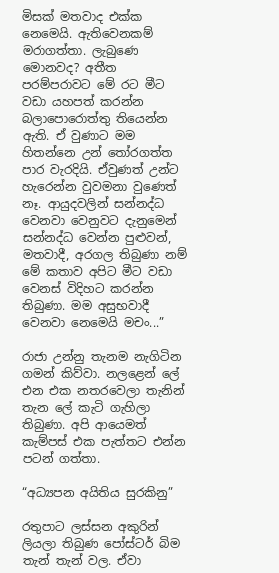මිසක් මතවාද එක්ක නෙමෙයි. ඇතිවෙනකම් මරාගත්තා. ලැබුණෙ මොනවද? අතීත පරම්පරාවට මේ රට මීට වඩා යහපත් කරන්න බලාපොරොත්තු තියෙන්න ඇති. ඒ වුණාට මම හිතන්නෙ උන් තෝරගත්ත පාර වැරදියි. ඒවුණත් උන්ට හැරෙන්න වුවමනා වුණෙත් නෑ. ආයුදවලින් සන්නද්ධ වෙනවා වෙනුවට දැනුමෙන් සන්නද්ධ වෙන්න පුළුවන්, මතවාදී, අරගල තිබුණා නම් මේ කතාව අපිට මීට වඩා වෙනස් විදිහට කරන්න තිබුණා. මම අසුභවාදී වෙනවා නෙමෙයි මචං...”

රාජා උන්නු තැනම නැගිටින ගමන් කිව්වා. නල‍ළෙන් ලේ එන එක නතරවෙලා තැනින් තැන ලේ කැටි ගැහිලා තිබුණා. අපි ආයෙමත් කැම්පස් එක පැත්තට එන්න පටන් ගත්තා.

“අධ්‍යපන අයිතිය සුරකිනු”

රතුපාට ලස්සන අකුරින් ලියලා තිබුණ පෝස්ටර් බිම තැන් තැන් වල. ඒවා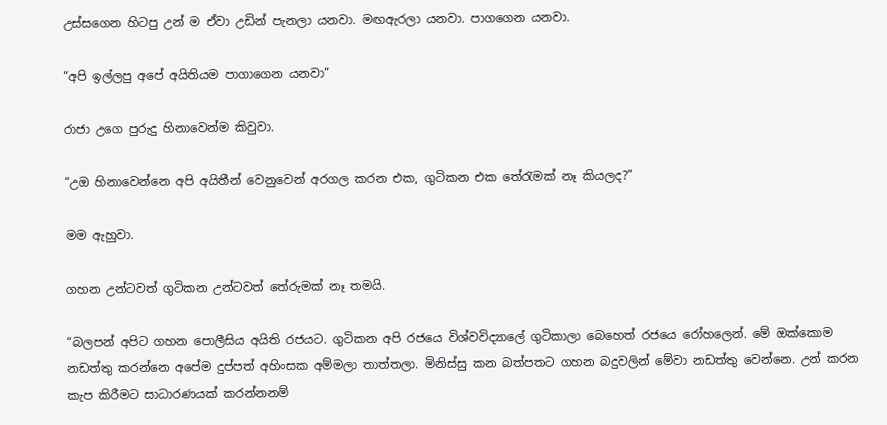උස්සගෙන හිටපු උන් ම ඒවා උඩින් පැනලා යනවා. මඟඇරලා යනවා. පාගගෙන යනවා.

“අපි ඉල්ලපු අපේ අයිතියම පාගාගෙන යනවා”

රාජා උගෙ පුරුදු හිනාවෙන්ම කිවුවා.

“උඔ හිනාවෙන්නෙ අපි අයිතීන් වෙනු‍වෙන් අරගල කරන එක, ගුටිකන එක තේරැමක් නෑ කියලද?”

මම ඇහුවා.

ගහන උන්ටවත් ගුටිකන උන්ටවත් තේරුමක් නෑ තමයි.

“බලපන් අපිට ගහන පොලීසිය අයිති රජයට. ගුටිකන අපි රජයෙ විශ්වවිද්‍යාලේ ගුටිකාලා බෙහෙත් රජයෙ රෝහලෙන්. මේ ඔක්කොම නඩත්තු කරන්නෙ අපේම දුප්පත් අහිංසක අම්මලා තාත්තලා. මිනිස්සු කන බත්පතට ගහන බදුවලින් මේවා නඩත්තු වෙන්නෙ. උන් කරන කැප කිරීමට සාධාරණයක් කරන්නනම්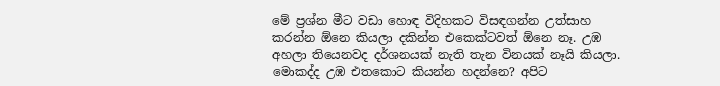මේ ප්‍රශ්න මීට වඩා හොඳ විදිහකට විසඳගන්න උත්සාහ කරන්න ඕනෙ කියලා දකින්න එකෙක්ටවත් ඕනෙ නෑ. උඹ අහලා තියෙනවද දර්ශනයක් නැති තැන විනයක් නෑයි කියලා. මොකද්ද උඹ එතකොට කියන්න හදන්නෙ? අපිට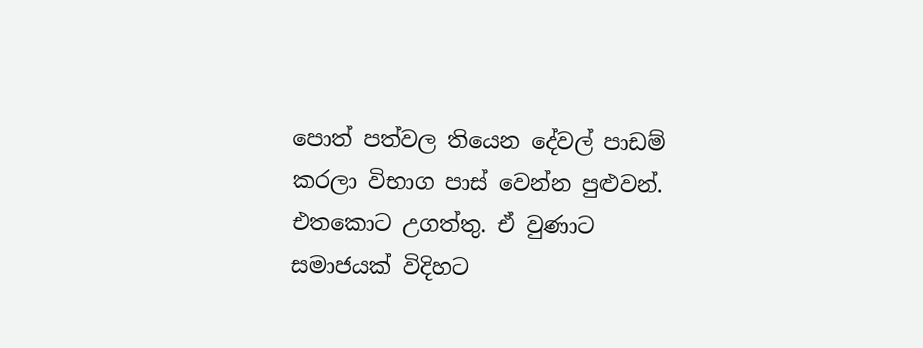පොත් පත්වල තියෙන දේවල් පාඩම් කරලා විභාග පාස් වෙන්න පුළුවන්. එතකොට උගත්තු. ඒ වුණාට සමාජයක් විදිහට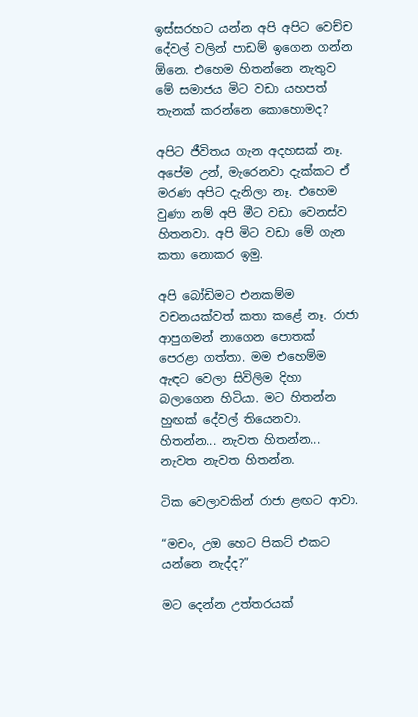ඉස්සරහට යන්න අපි අපිට වෙච්ච දේවල් වලින් පාඩම් ඉගෙන ගන්න ඕනෙ. එහෙම හිතන්නෙ නැතුව මේ සමාජය මිට වඩා යහපත් තැනක් කරන්නෙ කොහොමද?

අපිට ජීවිතය ගැන අදහසක් නෑ. අපේම උන්, මැරෙනවා දැක්කට ඒ මරණ අපිට දැනිලා නෑ. එහෙම වුණා නම් අපි මීට වඩා වෙනස්ව හිතනවා. අපි මිට වඩා මේ ගැන කතා නොකර ඉමු.

අපි බෝඩිමට එනකම්ම වචනයක්වත් කතා කළේ නෑ. රාජා ආපුගමන් නාගෙන පොතක් පෙරළා ගත්තා. මම එහෙම්ම ඇඳට වෙලා සිවිලිම දිහා බලාගෙන හිටියා. මට හිතන්න හුඟක් දේවල් තියෙනවා. හිතන්න... නැවත හිතන්න... නැවත නැවත හිතන්න.

ටික වෙලාවකින් රාජා ළඟට ආවා.

“මචං, උඔ හෙට පිකට් එකට යන්නෙ නැද්ද?”

මට දෙන්න උත්තරයක්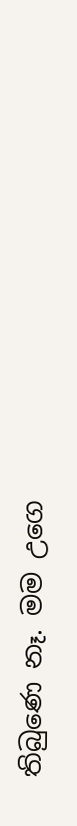තිබුණෙ නෑ. මම උගෙ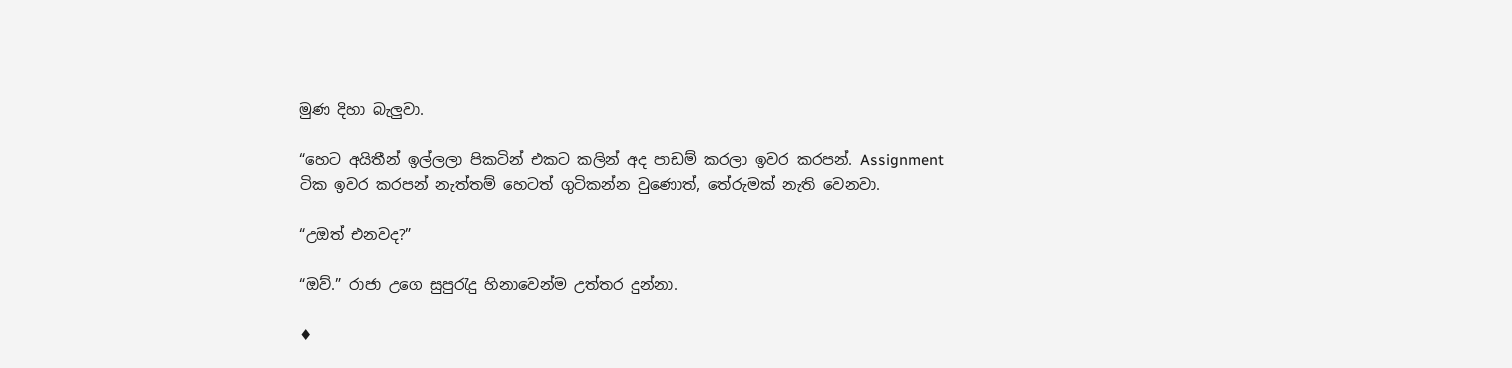මුණ දිහා බැලුවා.

“හෙට අයිතීන් ඉල්ලලා පිකටින් එකට කලින් අද පාඩම් කරලා ඉවර කරපන්. Assignment ටික ඉවර කරපන් නැත්තම් හෙටත් ගුටිකන්න වුණොත්, තේරුමක් නැති වෙනවා.

“උඔත් එනවද?”

“ඔව්.” රාජා උගෙ සුපුරැදු හිනාවෙන්ම උත්තර දුන්නා.

♦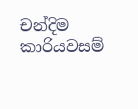චන්දිම කාරියවසම්